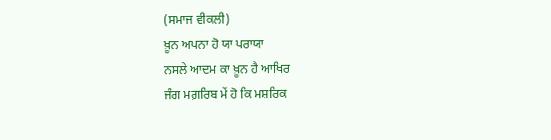(ਸਮਾਜ ਵੀਕਲੀ)
ਖ਼ੂਨ ਅਪਨਾ ਹੋ ਯਾ ਪਰਾਯਾ
ਨਸਲੇ ਆਦਮ ਕਾ ਖ਼ੂਨ ਹੈ ਆਖਿਰ
ਜੰਗ ਮਗ਼ਰਿਬ ਮੇਂ ਹੋ ਕਿ ਮਸ਼ਰਿਕ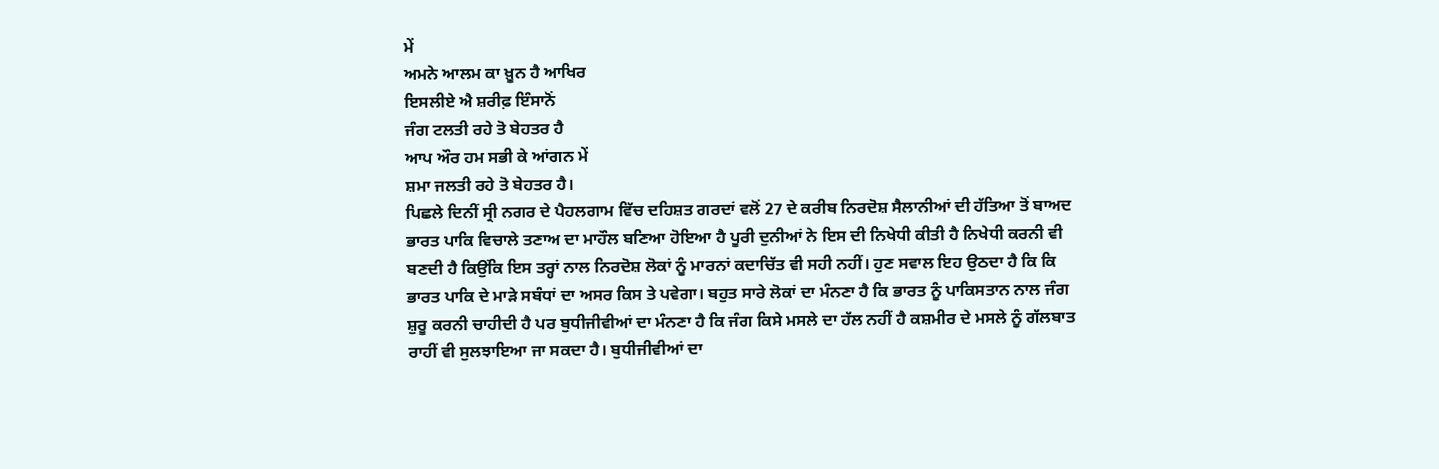ਮੇਂ
ਅਮਨੇ ਆਲਮ ਕਾ ਖ਼ੂਨ ਹੈ ਆਖਿਰ
ਇਸਲੀਏ ਐ ਸ਼ਰੀਫ਼ ਇੰਸਾਨੋਂ
ਜੰਗ ਟਲਤੀ ਰਹੇ ਤੋ ਬੇਹਤਰ ਹੈ
ਆਪ ਔਰ ਹਮ ਸਭੀ ਕੇ ਆਂਗਨ ਮੇਂ
ਸ਼ਮਾ ਜਲਤੀ ਰਹੇ ਤੋ ਬੇਹਤਰ ਹੈ।
ਪਿਛਲੇ ਦਿਨੀਂ ਸ੍ਰੀ ਨਗਰ ਦੇ ਪੈਹਲਗਾਮ ਵਿੱਚ ਦਹਿਸ਼ਤ ਗਰਦਾਂ ਵਲੋਂ 27 ਦੇ ਕਰੀਬ ਨਿਰਦੋਸ਼ ਸੈਲਾਨੀਆਂ ਦੀ ਹੱਤਿਆ ਤੋਂ ਬਾਅਦ ਭਾਰਤ ਪਾਕਿ ਵਿਚਾਲੇ ਤਣਾਅ ਦਾ ਮਾਹੌਲ ਬਣਿਆ ਹੋਇਆ ਹੈ ਪੂਰੀ ਦੁਨੀਆਂ ਨੇ ਇਸ ਦੀ ਨਿਖੇਧੀ ਕੀਤੀ ਹੈ ਨਿਖੇਧੀ ਕਰਨੀ ਵੀ ਬਣਦੀ ਹੈ ਕਿਉਂਕਿ ਇਸ ਤਰ੍ਹਾਂ ਨਾਲ ਨਿਰਦੋਸ਼ ਲੋਕਾਂ ਨੂੰ ਮਾਰਨਾਂ ਕਦਾਚਿੱਤ ਵੀ ਸਹੀ ਨਹੀਂ। ਹੁਣ ਸਵਾਲ ਇਹ ਉਠਦਾ ਹੈ ਕਿ ਕਿ ਭਾਰਤ ਪਾਕਿ ਦੇ ਮਾੜੇ ਸਬੰਧਾਂ ਦਾ ਅਸਰ ਕਿਸ ਤੇ ਪਵੇਗਾ। ਬਹੁਤ ਸਾਰੇ ਲੋਕਾਂ ਦਾ ਮੰਨਣਾ ਹੈ ਕਿ ਭਾਰਤ ਨੂੰ ਪਾਕਿਸਤਾਨ ਨਾਲ ਜੰਗ ਸ਼ੁਰੂ ਕਰਨੀ ਚਾਹੀਦੀ ਹੈ ਪਰ ਬੁਧੀਜੀਵੀਆਂ ਦਾ ਮੰਨਣਾ ਹੈ ਕਿ ਜੰਗ ਕਿਸੇ ਮਸਲੇ ਦਾ ਹੱਲ ਨਹੀਂ ਹੈ ਕਸ਼ਮੀਰ ਦੇ ਮਸਲੇ ਨੂੰ ਗੱਲਬਾਤ ਰਾਹੀਂ ਵੀ ਸੁਲਝਾਇਆ ਜਾ ਸਕਦਾ ਹੈ। ਬੁਧੀਜੀਵੀਆਂ ਦਾ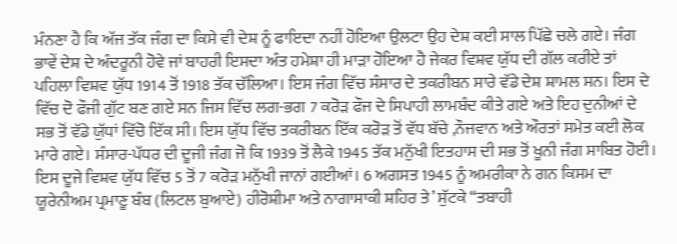ਮੰਨਣਾ ਹੈ ਕਿ ਅੱਜ ਤੱਕ ਜੰਗ ਦਾ ਕਿਸੇ ਵੀ ਦੇਸ਼ ਨੂੰ ਫਾਇਦਾ ਨਹੀਂ ਹੋਇਆ ਉਲਟਾ ਉਹ ਦੇਸ਼ ਕਈ ਸਾਲ ਪਿੱਛੇ ਚਲੇ ਗਏ। ਜੰਗ ਭਾਵੇਂ ਦੇਸ਼ ਦੇ ਅੰਦਰੂਨੀ ਹੋਵੇ ਜਾਂ ਬਾਹਰੀ ਇਸਦਾ ਅੰਤ ਹਮੇਸ਼ਾ ਹੀ ਮਾੜਾ ਹੋਇਆ ਹੈ ਜੇਕਰ ਵਿਸ਼ਵ ਯੁੱਧ ਦੀ ਗੱਲ ਕਰੀਏ ਤਾਂ ਪਹਿਲਾ ਵਿਸ਼ਵ ਯੁੱਧ 1914 ਤੋਂ 1918 ਤੱਕ ਚੱਲਿਆ। ਇਸ ਜੰਗ ਵਿੱਚ ਸੰਸਾਰ ਦੇ ਤਕਰੀਬਨ ਸਾਰੇ ਵੱਡੇ ਦੇਸ਼ ਸ਼ਾਮਲ ਸਨ। ਇਸ ਦੇ ਵਿੱਚ ਦੋ ਫੌਜੀ ਗੁੱਟ ਬਣ ਗਏ ਸਨ ਜਿਸ ਵਿੱਚ ਲਗ-ਭਗ 7 ਕਰੋੜ ਫੌਜ ਦੇ ਸਿਪਾਹੀ ਲਾਮਬੰਦ ਕੀਤੇ ਗਏ ਅਤੇ ਇਹ ਦੁਨੀਆਂ ਦੇ ਸਭ ਤੋਂ ਵੱਡੇ ਯੁੱਧਾਂ ਵਿੱਚੋ ਇੱਕ ਸੀ। ਇਸ ਯੁੱਧ ਵਿੱਚ ਤਕਰੀਬਨ ਇੱਕ ਕਰੋੜ ਤੋਂ ਵੱਧ ਬੱਚੇ ,ਨੌਜਵਾਨ ਅਤੇ ਔਰਤਾਂ ਸਮੇਤ ਕਈ ਲੋਕ ਮਾਰੇ ਗਏ। ਸੰਸਾਰ-ਪੱਧਰ ਦੀ ਦੂਜੀ ਜੰਗ ਜੋ ਕਿ 1939 ਤੋਂ ਲੈਕੇ 1945 ਤੱਕ ਮਨੁੱਖੀ ਇਤਹਾਸ ਦੀ ਸਭ ਤੋਂ ਖੂਨੀ ਜੰਗ ਸਾਬਿਤ ਹੋਈ। ਇਸ ਦੂਜੇ ਵਿਸ਼ਵ ਯੁੱਧ ਵਿੱਚ 5 ਤੋਂ 7 ਕਰੋੜ ਮਨੁੱਖੀ ਜਾਨਾਂ ਗਈਆਂ। 6 ਅਗਸਤ 1945 ਨੂੰ ਅਮਰੀਕਾ ਨੇ ਗਨ ਕਿਸਮ ਦਾ ਯੂਰੇਨੀਅਮ ਪ੍ਰਮਾਣੂ ਬੰਬ (ਲਿਟਲ ਬੁਆਏ) ਹੀਰੋਸ਼ੀਮਾ ਅਤੇ ਨਾਗਾਸਾਕੀ ਸ਼ਹਿਰ ਤੇ’ ਸੁੱਟਕੇ “ਤਬਾਹੀ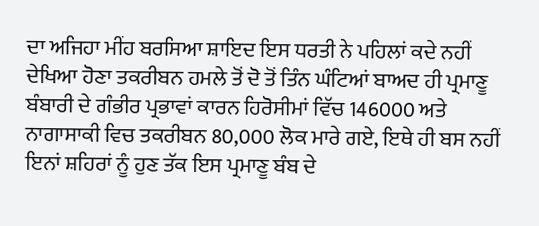ਦਾ ਅਜਿਹਾ ਮੀਂਹ ਬਰਸਿਆ ਸ਼ਾਇਦ ਇਸ ਧਰਤੀ ਨੇ ਪਹਿਲਾਂ ਕਦੇ ਨਹੀਂ ਦੇਖਿਆ ਹੋਣਾ ਤਕਰੀਬਨ ਹਮਲੇ ਤੋਂ ਦੋ ਤੋਂ ਤਿੰਨ ਘੰਟਿਆਂ ਬਾਅਦ ਹੀ ਪ੍ਰਮਾਣੂ ਬੰਬਾਰੀ ਦੇ ਗੰਭੀਰ ਪ੍ਰਭਾਵਾਂ ਕਾਰਨ ਹਿਰੋਸੀਮਾਂ ਵਿੱਚ 146000 ਅਤੇ ਨਾਗਾਸਾਕੀ ਵਿਚ ਤਕਰੀਬਨ 80,000 ਲੋਕ ਮਾਰੇ ਗਏ, ਇਥੇ ਹੀ ਬਸ ਨਹੀਂ ਇਨਾਂ ਸ਼ਹਿਰਾਂ ਨੂੰ ਹੁਣ ਤੱਕ ਇਸ ਪ੍ਰਮਾਣੂ ਬੰਬ ਦੇ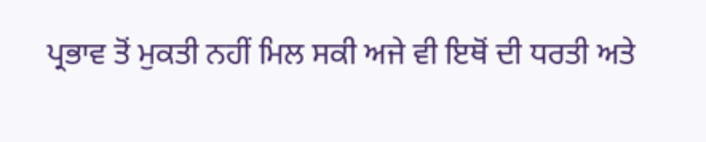ਪ੍ਰਭਾਵ ਤੋਂ ਮੁਕਤੀ ਨਹੀਂ ਮਿਲ ਸਕੀ ਅਜੇ ਵੀ ਇਥੋਂ ਦੀ ਧਰਤੀ ਅਤੇ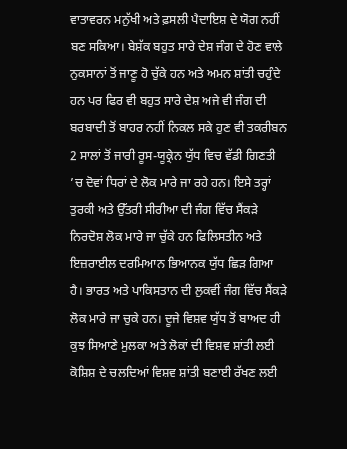ਵਾਤਾਵਰਨ ਮਨੁੱਖੀ ਅਤੇ ਫ਼ਸਲੀ ਪੈਦਾਇਸ਼ ਦੇ ਯੋਗ ਨਹੀਂ ਬਣ ਸਕਿਆ। ਬੇਸ਼ੱਕ ਬਹੁਤ ਸਾਰੇ ਦੇਸ਼ ਜੰਗ ਦੇ ਹੋਣ ਵਾਲੇ ਨੁਕਸਾਨਾਂ ਤੋਂ ਜਾਣੂ ਹੋ ਚੁੱਕੇ ਹਨ ਅਤੇ ਅਮਨ ਸ਼ਾਂਤੀ ਚਹੁੰਦੇ ਹਨ ਪਰ ਫਿਰ ਵੀ ਬਹੁਤ ਸਾਰੇ ਦੇਸ਼ ਅਜੇ ਵੀ ਜੰਗ ਦੀ ਬਰਬਾਦੀ ਤੋਂ ਬਾਹਰ ਨਹੀਂ ਨਿਕਲ ਸਕੇ ਹੁਣ ਵੀ ਤਕਰੀਬਨ 2 ਸਾਲਾਂ ਤੋਂ ਜਾਰੀ ਰੂਸ-ਯੂਕ੍ਰੇਨ ਯੁੱਧ ਵਿਚ ਵੱਡੀ ਗਿਣਤੀ ’ਚ ਦੋਵਾਂ ਧਿਰਾਂ ਦੇ ਲੋਕ ਮਾਰੇ ਜਾ ਰਹੇ ਹਨ। ਇਸੇ ਤਰ੍ਹਾਂ ਤੁਰਕੀ ਅਤੇ ਉੱਤਰੀ ਸੀਰੀਆ ਦੀ ਜੰਗ ਵਿੱਚ ਸੈਂਕੜੇ ਨਿਰਦੋਸ਼ ਲੋਕ ਮਾਰੇ ਜਾ ਚੁੱਕੇ ਹਨ ਫਿਲਿਸਤੀਨ ਅਤੇ ਇਜ਼ਰਾਈਲ ਦਰਮਿਆਨ ਭਿਆਨਕ ਯੁੱਧ ਛਿੜ ਗਿਆ ਹੈ। ਭਾਰਤ ਅਤੇ ਪਾਕਿਸਤਾਨ ਦੀ ਲੁਕਵੀਂ ਜੰਗ ਵਿੱਚ ਸੈਂਕੜੇ ਲੋਕ ਮਾਰੇ ਜਾ ਚੁਕੇ ਹਨ। ਦੂਜੇ ਵਿਸ਼ਵ ਯੁੱਧ ਤੋਂ ਬਾਅਦ ਹੀ ਕੁਝ ਸਿਆਣੇ ਮੁਲਕਾ ਅਤੇ ਲੋਕਾਂ ਦੀ ਵਿਸ਼ਵ ਸ਼ਾਂਤੀ ਲਈ ਕੋਸ਼ਿਸ਼ ਦੇ ਚਲਦਿਆਂ ਵਿਸ਼ਵ ਸ਼ਾਂਤੀ ਬਣਾਈ ਰੱਖਣ ਲਈ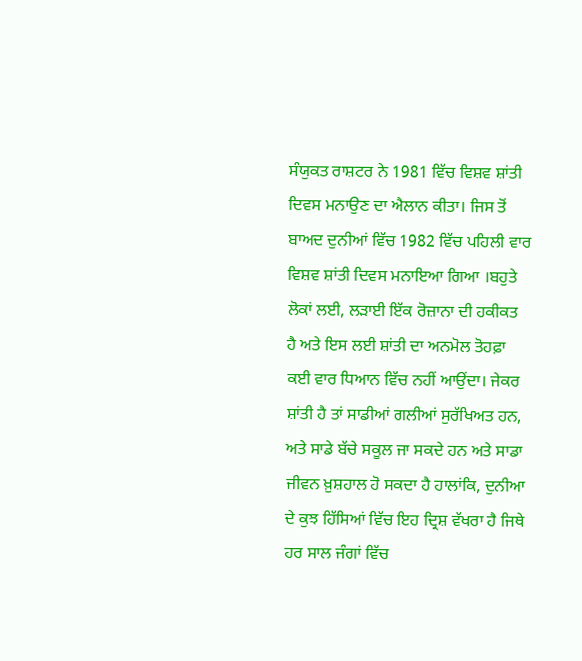ਸੰਯੁਕਤ ਰਾਸ਼ਟਰ ਨੇ 1981 ਵਿੱਚ ਵਿਸ਼ਵ ਸ਼ਾਂਤੀ ਦਿਵਸ ਮਨਾਉਣ ਦਾ ਐਲਾਨ ਕੀਤਾ। ਜਿਸ ਤੋਂ ਬਾਅਦ ਦੁਨੀਆਂ ਵਿੱਚ 1982 ਵਿੱਚ ਪਹਿਲੀ ਵਾਰ ਵਿਸ਼ਵ ਸ਼ਾਂਤੀ ਦਿਵਸ ਮਨਾਇਆ ਗਿਆ ।ਬਹੁਤੇ ਲੋਕਾਂ ਲਈ, ਲੜਾਈ ਇੱਕ ਰੋਜ਼ਾਨਾ ਦੀ ਹਕੀਕਤ ਹੈ ਅਤੇ ਇਸ ਲਈ ਸ਼ਾਂਤੀ ਦਾ ਅਨਮੋਲ ਤੋਹਫ਼ਾ ਕਈ ਵਾਰ ਧਿਆਨ ਵਿੱਚ ਨਹੀਂ ਆਉਂਦਾ। ਜੇਕਰ ਸ਼ਾਂਤੀ ਹੈ ਤਾਂ ਸਾਡੀਆਂ ਗਲੀਆਂ ਸੁਰੱਖਿਅਤ ਹਨ, ਅਤੇ ਸਾਡੇ ਬੱਚੇ ਸਕੂਲ ਜਾ ਸਕਦੇ ਹਨ ਅਤੇ ਸਾਡਾ ਜੀਵਨ ਖ਼ੁਸ਼ਹਾਲ ਹੋ ਸਕਦਾ ਹੈ ਹਾਲਾਂਕਿ, ਦੁਨੀਆ ਦੇ ਕੁਝ ਹਿੱਸਿਆਂ ਵਿੱਚ ਇਹ ਦ੍ਰਿਸ਼ ਵੱਖਰਾ ਹੈ ਜਿਥੇ ਹਰ ਸਾਲ ਜੰਗਾਂ ਵਿੱਚ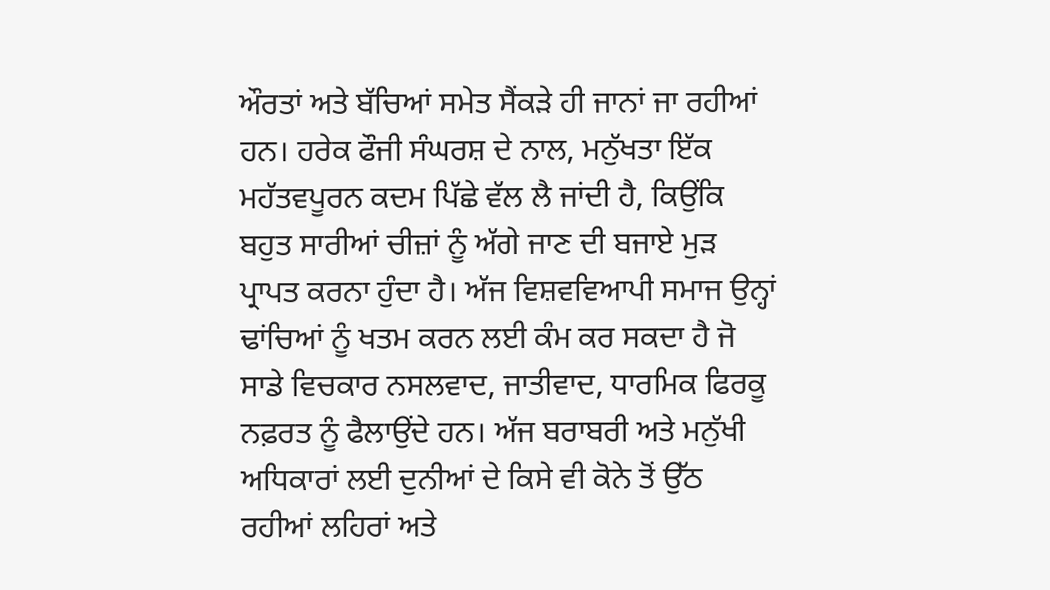ਔਰਤਾਂ ਅਤੇ ਬੱਚਿਆਂ ਸਮੇਤ ਸੈਂਕੜੇ ਹੀ ਜਾਨਾਂ ਜਾ ਰਹੀਆਂ ਹਨ। ਹਰੇਕ ਫੌਜੀ ਸੰਘਰਸ਼ ਦੇ ਨਾਲ, ਮਨੁੱਖਤਾ ਇੱਕ ਮਹੱਤਵਪੂਰਨ ਕਦਮ ਪਿੱਛੇ ਵੱਲ ਲੈ ਜਾਂਦੀ ਹੈ, ਕਿਉਂਕਿ ਬਹੁਤ ਸਾਰੀਆਂ ਚੀਜ਼ਾਂ ਨੂੰ ਅੱਗੇ ਜਾਣ ਦੀ ਬਜਾਏ ਮੁੜ ਪ੍ਰਾਪਤ ਕਰਨਾ ਹੁੰਦਾ ਹੈ। ਅੱਜ ਵਿਸ਼ਵਵਿਆਪੀ ਸਮਾਜ ਉਨ੍ਹਾਂ ਢਾਂਚਿਆਂ ਨੂੰ ਖਤਮ ਕਰਨ ਲਈ ਕੰਮ ਕਰ ਸਕਦਾ ਹੈ ਜੋ ਸਾਡੇ ਵਿਚਕਾਰ ਨਸਲਵਾਦ, ਜਾਤੀਵਾਦ, ਧਾਰਮਿਕ ਫਿਰਕੂ ਨਫ਼ਰਤ ਨੂੰ ਫੈਲਾਉਂਦੇ ਹਨ। ਅੱਜ ਬਰਾਬਰੀ ਅਤੇ ਮਨੁੱਖੀ ਅਧਿਕਾਰਾਂ ਲਈ ਦੁਨੀਆਂ ਦੇ ਕਿਸੇ ਵੀ ਕੋਨੇ ਤੋਂ ਉੱਠ ਰਹੀਆਂ ਲਹਿਰਾਂ ਅਤੇ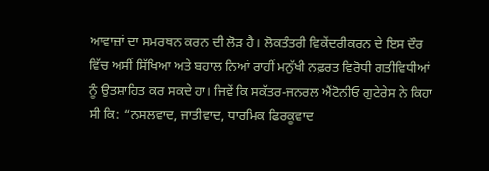ਆਵਾਜ਼ਾਂ ਦਾ ਸਮਰਥਨ ਕਰਨ ਦੀ ਲੋੜ ਹੈ। ਲੋਕਤੰਤਰੀ ਵਿਕੇਂਦਰੀਕਰਨ ਦੇ ਇਸ ਦੌਰ ਵਿੱਚ ਅਸੀਂ ਸਿੱਖਿਆ ਅਤੇ ਬਹਾਲ ਨਿਆਂ ਰਾਹੀਂ ਮਨੁੱਖੀ ਨਫ਼ਰਤ ਵਿਰੋਧੀ ਗਤੀਵਿਧੀਆਂ ਨੂੰ ਉਤਸ਼ਾਹਿਤ ਕਰ ਸਕਦੇ ਹਾ। ਜਿਵੇਂ ਕਿ ਸਕੱਤਰ-ਜਨਰਲ ਐਂਟੋਨੀਓ ਗੁਟੇਰੇਸ ਨੇ ਕਿਹਾ ਸੀ ਕਿ: “ਨਸਲਵਾਦ, ਜਾਤੀਵਾਦ, ਧਾਰਮਿਕ ਫਿਰਕੂਵਾਦ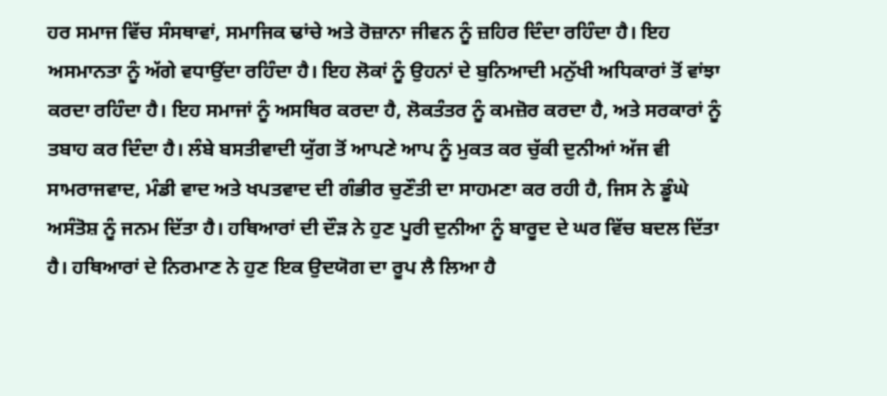ਹਰ ਸਮਾਜ ਵਿੱਚ ਸੰਸਥਾਵਾਂ, ਸਮਾਜਿਕ ਢਾਂਚੇ ਅਤੇ ਰੋਜ਼ਾਨਾ ਜੀਵਨ ਨੂੰ ਜ਼ਹਿਰ ਦਿੰਦਾ ਰਹਿੰਦਾ ਹੈ। ਇਹ ਅਸਮਾਨਤਾ ਨੂੰ ਅੱਗੇ ਵਧਾਉਂਦਾ ਰਹਿੰਦਾ ਹੈ। ਇਹ ਲੋਕਾਂ ਨੂੰ ਉਹਨਾਂ ਦੇ ਬੁਨਿਆਦੀ ਮਨੁੱਖੀ ਅਧਿਕਾਰਾਂ ਤੋਂ ਵਾਂਝਾ ਕਰਦਾ ਰਹਿੰਦਾ ਹੈ। ਇਹ ਸਮਾਜਾਂ ਨੂੰ ਅਸਥਿਰ ਕਰਦਾ ਹੈ, ਲੋਕਤੰਤਰ ਨੂੰ ਕਮਜ਼ੋਰ ਕਰਦਾ ਹੈ, ਅਤੇ ਸਰਕਾਰਾਂ ਨੂੰ ਤਬਾਹ ਕਰ ਦਿੰਦਾ ਹੈ। ਲੰਬੇ ਬਸਤੀਵਾਦੀ ਯੁੱਗ ਤੋਂ ਆਪਣੇ ਆਪ ਨੂੰ ਮੁਕਤ ਕਰ ਚੁੱਕੀ ਦੁਨੀਆਂ ਅੱਜ ਵੀ ਸਾਮਰਾਜਵਾਦ, ਮੰਡੀ ਵਾਦ ਅਤੇ ਖਪਤਵਾਦ ਦੀ ਗੰਭੀਰ ਚੁਣੌਤੀ ਦਾ ਸਾਹਮਣਾ ਕਰ ਰਹੀ ਹੈ, ਜਿਸ ਨੇ ਡੂੰਘੇ ਅਸੰਤੋਸ਼ ਨੂੰ ਜਨਮ ਦਿੱਤਾ ਹੈ। ਹਥਿਆਰਾਂ ਦੀ ਦੌੜ ਨੇ ਹੁਣ ਪੂਰੀ ਦੁਨੀਆ ਨੂੰ ਬਾਰੂਦ ਦੇ ਘਰ ਵਿੱਚ ਬਦਲ ਦਿੱਤਾ ਹੈ। ਹਥਿਆਰਾਂ ਦੇ ਨਿਰਮਾਣ ਨੇ ਹੁਣ ਇਕ ਉਦਯੋਗ ਦਾ ਰੂਪ ਲੈ ਲਿਆ ਹੈ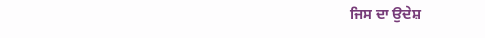ਜਿਸ ਦਾ ਉਦੇਸ਼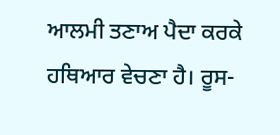ਆਲਮੀ ਤਣਾਅ ਪੈਦਾ ਕਰਕੇ ਹਥਿਆਰ ਵੇਚਣਾ ਹੈ। ਰੂਸ-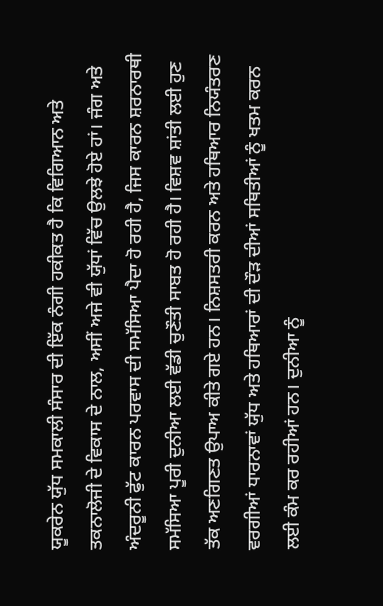ਯੂਕਰੇਨ ਯੁੱਧ ਸਮਕਾਲੀ ਸੰਸਾਰ ਦੀ ਇੱਕ ਨੰਗੀ ਹਕੀਕਤ ਹੈ ਕਿ ਵਿਗਿਆਨ ਅਤੇ ਤਕਨਾਲੋਜੀ ਦੇ ਵਿਕਾਸ ਦੇ ਨਾਲ, ਅਸੀਂ ਅਜੇ ਵੀ ਯੁੱਧਾਂ ਵਿੱਚ ਉਲਝੇ ਹੋਏ ਹਾਂ। ਜੰਗ ਅਤੇ ਅੰਦਰੂਨੀ ਫੁੱਟ ਕਾਰਨ ਪਰਵਾਸ ਦੀ ਸਮੱਸਿਆ ਪੈਦਾ ਹੋ ਰਹੀ ਹੈ, ਜਿਸ ਕਾਰਨ ਸ਼ਰਨਾਰਥੀ ਸਮੱਸਿਆ ਪੂਰੀ ਦੁਨੀਆ ਲਈ ਵੱਡੀ ਚੁਣੌਤੀ ਸਾਬਤ ਹੋ ਰਹੀ ਹੈ। ਵਿਸ਼ਵ ਸ਼ਾਂਤੀ ਲਈ ਹੁਣ ਤੱਕ ਅਣਗਿਣਤ ਉਪਾਅ ਕੀਤੇ ਗਏ ਹਨ। ਨਿਸ਼ਸਤਰੀ ਕਰਨ ਅਤੇ ਹਥਿਆਰ ਨਿਯੰਤਰਣ ਵਰਗੀਆਂ ਧਾਰਨਾਵਾਂ ਯੁੱਧ ਅਤੇ ਹਥਿਆਰਾਂ ਦੀ ਦੌੜ ਦੀਆਂ ਸਥਿਤੀਆਂ ਨੂੰ ਖਤਮ ਕਰਨ ਲਈ ਕੰਮ ਕਰ ਰਹੀਆਂ ਹਨ। ਦੁਨੀਆ ਨੂੰ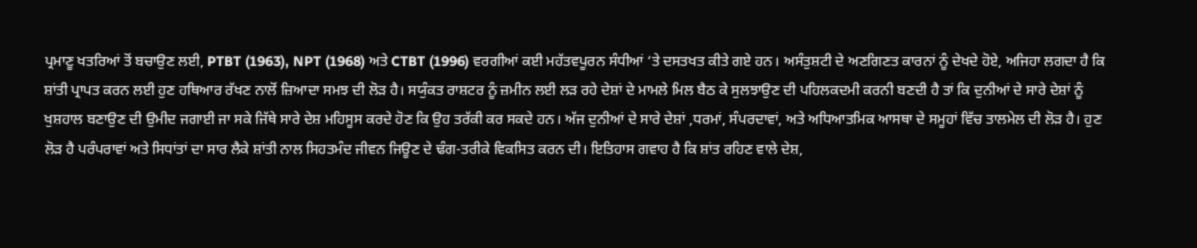ਪ੍ਰਮਾਣੂ ਖਤਰਿਆਂ ਤੋਂ ਬਚਾਉਣ ਲਈ, PTBT (1963), NPT (1968) ਅਤੇ CTBT (1996) ਵਰਗੀਆਂ ਕਈ ਮਹੱਤਵਪੂਰਨ ਸੰਧੀਆਂ ‘ਤੇ ਦਸਤਖਤ ਕੀਤੇ ਗਏ ਹਨ। ਅਸੰਤੁਸ਼ਟੀ ਦੇ ਅਣਗਿਣਤ ਕਾਰਨਾਂ ਨੂੰ ਦੇਖਦੇ ਹੋਏ, ਅਜਿਹਾ ਲਗਦਾ ਹੈ ਕਿ ਸ਼ਾਂਤੀ ਪ੍ਰਾਪਤ ਕਰਨ ਲਈ ਹੁਣ ਹਥਿਆਰ ਰੱਖਣ ਨਾਲੋਂ ਜ਼ਿਆਦਾ ਸਮਝ ਦੀ ਲੋੜ ਹੈ। ਸਯੁੰਕਤ ਰਾਸ਼ਟਰ ਨੂੰ ਜ਼ਮੀਨ ਲਈ ਲੜ ਰਹੇ ਦੇਸ਼ਾਂ ਦੇ ਮਾਮਲੇ ਮਿਲ ਬੈਠ ਕੇ ਸੁਲਝਾਉਣ ਦੀ ਪਹਿਲਕਦਮੀ ਕਰਨੀ ਬਣਦੀ ਹੈ ਤਾਂ ਕਿ ਦੁਨੀਆਂ ਦੇ ਸਾਰੇ ਦੇਸ਼ਾਂ ਨੂੰ ਖੁਸ਼ਹਾਲ ਬਣਾਉਣ ਦੀ ਉਮੀਦ ਜਗਾਈ ਜਾ ਸਕੇ ਜਿੱਥੇ ਸਾਰੇ ਦੇਸ਼ ਮਹਿਸੂਸ ਕਰਦੇ ਹੋਣ ਕਿ ਉਹ ਤਰੱਕੀ ਕਰ ਸਕਦੇ ਹਨ। ਅੱਜ ਦੁਨੀਆਂ ਦੇ ਸਾਰੇ ਦੇਸ਼ਾਂ ,ਧਰਮਾਂ, ਸੰਪਰਦਾਵਾਂ, ਅਤੇ ਅਧਿਆਤਮਿਕ ਆਸਥਾ ਦੇ ਸਮੂਹਾਂ ਵਿੱਚ ਤਾਲਮੇਲ ਦੀ ਲੋੜ ਹੈ। ਹੁਣ ਲੋੜ ਹੈ ਪਰੰਪਰਾਵਾਂ ਅਤੇ ਸਿਧਾਂਤਾਂ ਦਾ ਸਾਰ ਲੈਕੇ ਸ਼ਾਂਤੀ ਨਾਲ ਸਿਹਤਮੰਦ ਜੀਵਨ ਜਿਊਣ ਦੇ ਢੰਗ-ਤਰੀਕੇ ਵਿਕਸਿਤ ਕਰਨ ਦੀ। ਇਤਿਹਾਸ ਗਵਾਹ ਹੈ ਕਿ ਸ਼ਾਂਤ ਰਹਿਣ ਵਾਲੇ ਦੇਸ਼,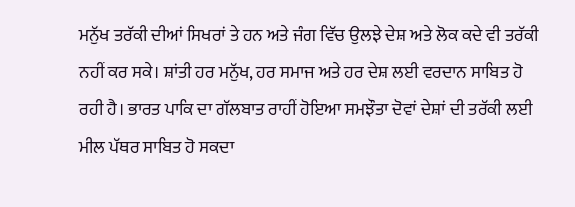ਮਨੁੱਖ ਤਰੱਕੀ ਦੀਆਂ ਸਿਖਰਾਂ ਤੇ ਹਨ ਅਤੇ ਜੰਗ ਵਿੱਚ ਉਲਝੇ ਦੇਸ਼ ਅਤੇ ਲੋਕ ਕਦੇ ਵੀ ਤਰੱਕੀ ਨਹੀਂ ਕਰ ਸਕੇ। ਸ਼ਾਂਤੀ ਹਰ ਮਨੁੱਖ, ਹਰ ਸਮਾਜ ਅਤੇ ਹਰ ਦੇਸ਼ ਲਈ ਵਰਦਾਨ ਸਾਬਿਤ ਹੋ ਰਹੀ ਹੈ। ਭਾਰਤ ਪਾਕਿ ਦਾ ਗੱਲਬਾਤ ਰਾਹੀਂ ਹੋਇਆ ਸਮਝੌਤਾ ਦੋਵਾਂ ਦੇਸ਼ਾਂ ਦੀ ਤਰੱਕੀ ਲਈ ਮੀਲ ਪੱਥਰ ਸਾਬਿਤ ਹੋ ਸਕਦਾ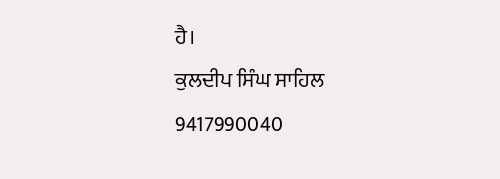ਹੈ।
ਕੁਲਦੀਪ ਸਿੰਘ ਸਾਹਿਲ
9417990040